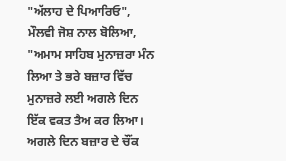"ਅੱਲਾਹ ਦੇ ਪਿਆਰਿਓ", ਮੌਲਵੀ ਜੋਸ਼ ਨਾਲ ਬੋਲਿਆ, "ਅਮਾਮ ਸਾਹਿਬ ਮੁਨਾਜ਼ਰਾ ਮੰਨ ਲਿਆ ਤੇ ਭਰੇ ਬਜ਼ਾਰ ਵਿੱਚ ਮੁਨਾਜ਼ਰੇ ਲਈ ਅਗਲੇ ਦਿਨ ਇੱਕ ਵਕਤ ਤੈਅ ਕਰ ਲਿਆ। ਅਗਲੇ ਦਿਨ ਬਜ਼ਾਰ ਦੇ ਚੌਂਕ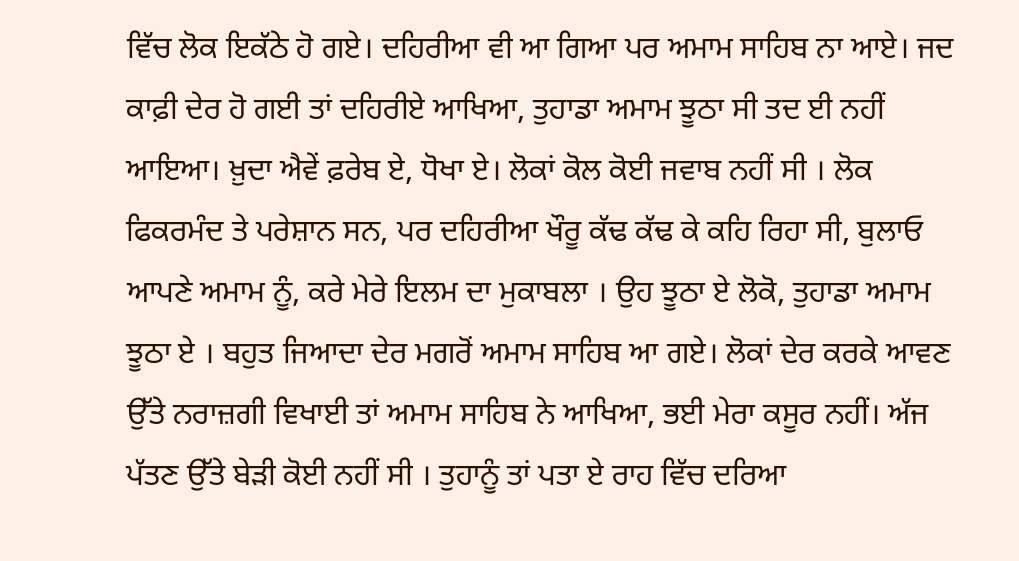ਵਿੱਚ ਲੋਕ ਇਕੱਠੇ ਹੋ ਗਏ। ਦਹਿਰੀਆ ਵੀ ਆ ਗਿਆ ਪਰ ਅਮਾਮ ਸਾਹਿਬ ਨਾ ਆਏ। ਜਦ ਕਾਫ਼ੀ ਦੇਰ ਹੋ ਗਈ ਤਾਂ ਦਹਿਰੀਏ ਆਖਿਆ, ਤੁਹਾਡਾ ਅਮਾਮ ਝੂਠਾ ਸੀ ਤਦ ਈ ਨਹੀਂ ਆਇਆ। ਖ਼ੁਦਾ ਐਵੇਂ ਫ਼ਰੇਬ ਏ, ਧੋਖਾ ਏ। ਲੋਕਾਂ ਕੋਲ ਕੋਈ ਜਵਾਬ ਨਹੀਂ ਸੀ । ਲੋਕ ਫਿਕਰਮੰਦ ਤੇ ਪਰੇਸ਼ਾਨ ਸਨ, ਪਰ ਦਹਿਰੀਆ ਖੌਰੂ ਕੱਢ ਕੱਢ ਕੇ ਕਹਿ ਰਿਹਾ ਸੀ, ਬੁਲਾਓ ਆਪਣੇ ਅਮਾਮ ਨੂੰ, ਕਰੇ ਮੇਰੇ ਇਲਮ ਦਾ ਮੁਕਾਬਲਾ । ਉਹ ਝੂਠਾ ਏ ਲੋਕੋ, ਤੁਹਾਡਾ ਅਮਾਮ ਝੂਠਾ ਏ । ਬਹੁਤ ਜਿਆਦਾ ਦੇਰ ਮਗਰੋਂ ਅਮਾਮ ਸਾਹਿਬ ਆ ਗਏ। ਲੋਕਾਂ ਦੇਰ ਕਰਕੇ ਆਵਣ ਉੱਤੇ ਨਰਾਜ਼ਗੀ ਵਿਖਾਈ ਤਾਂ ਅਮਾਮ ਸਾਹਿਬ ਨੇ ਆਖਿਆ, ਭਈ ਮੇਰਾ ਕਸੂਰ ਨਹੀਂ। ਅੱਜ ਪੱਤਣ ਉੱਤੇ ਬੇੜੀ ਕੋਈ ਨਹੀਂ ਸੀ । ਤੁਹਾਨੂੰ ਤਾਂ ਪਤਾ ਏ ਰਾਹ ਵਿੱਚ ਦਰਿਆ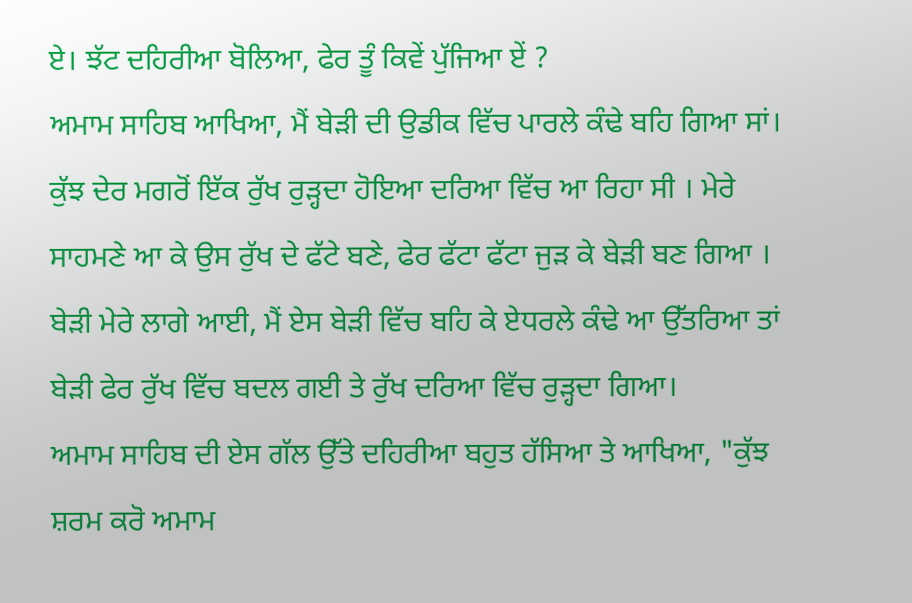ਏ। ਝੱਟ ਦਹਿਰੀਆ ਬੋਲਿਆ, ਫੇਰ ਤੂੰ ਕਿਵੇਂ ਪੁੱਜਿਆ ਏਂ ?
ਅਮਾਮ ਸਾਹਿਬ ਆਖਿਆ, ਮੈਂ ਬੇੜੀ ਦੀ ਉਡੀਕ ਵਿੱਚ ਪਾਰਲੇ ਕੰਢੇ ਬਹਿ ਗਿਆ ਸਾਂ। ਕੁੱਝ ਦੇਰ ਮਗਰੋਂ ਇੱਕ ਰੁੱਖ ਰੁੜ੍ਹਦਾ ਹੋਇਆ ਦਰਿਆ ਵਿੱਚ ਆ ਰਿਹਾ ਸੀ । ਮੇਰੇ ਸਾਹਮਣੇ ਆ ਕੇ ਉਸ ਰੁੱਖ ਦੇ ਫੱਟੇ ਬਣੇ, ਫੇਰ ਫੱਟਾ ਫੱਟਾ ਜੁੜ ਕੇ ਬੇੜੀ ਬਣ ਗਿਆ । ਬੇੜੀ ਮੇਰੇ ਲਾਗੇ ਆਈ, ਮੈਂ ਏਸ ਬੇੜੀ ਵਿੱਚ ਬਹਿ ਕੇ ਏਧਰਲੇ ਕੰਢੇ ਆ ਉੱਤਰਿਆ ਤਾਂ ਬੇੜੀ ਫੇਰ ਰੁੱਖ ਵਿੱਚ ਬਦਲ ਗਈ ਤੇ ਰੁੱਖ ਦਰਿਆ ਵਿੱਚ ਰੁੜ੍ਹਦਾ ਗਿਆ।
ਅਮਾਮ ਸਾਹਿਬ ਦੀ ਏਸ ਗੱਲ ਉੱਤੇ ਦਹਿਰੀਆ ਬਹੁਤ ਹੱਸਿਆ ਤੇ ਆਖਿਆ, "ਕੁੱਝ ਸ਼ਰਮ ਕਰੋ ਅਮਾਮ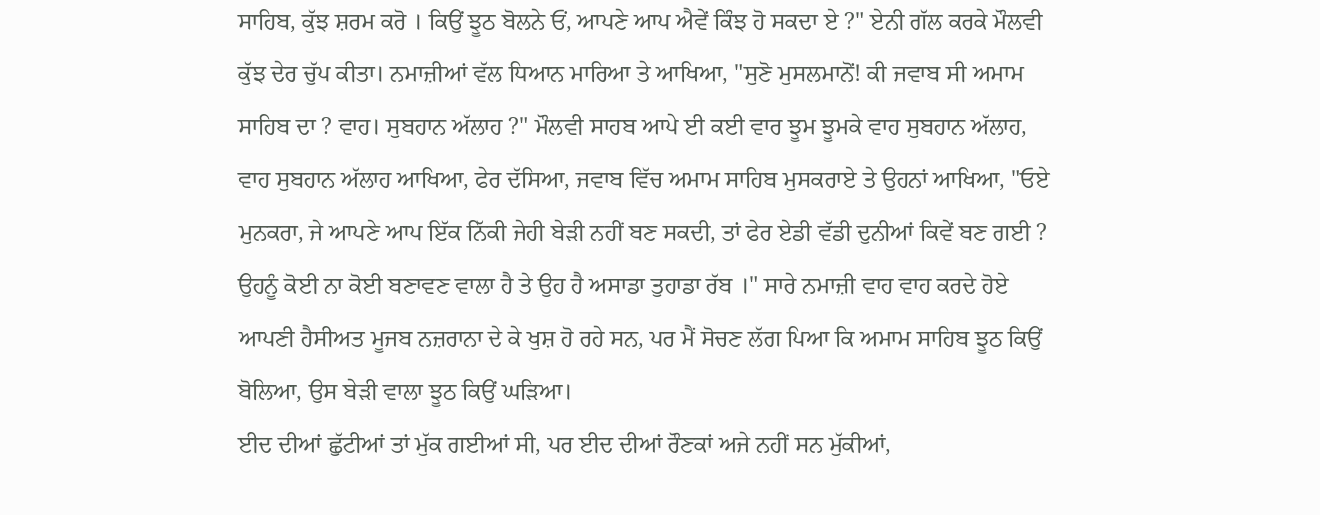ਸਾਹਿਬ, ਕੁੱਝ ਸ਼ਰਮ ਕਰੋ । ਕਿਉਂ ਝੂਠ ਬੋਲਨੇ ਓਂ, ਆਪਣੇ ਆਪ ਐਵੇਂ ਕਿੰਝ ਹੋ ਸਕਦਾ ਏ ?" ਏਨੀ ਗੱਲ ਕਰਕੇ ਮੌਲਵੀ ਕੁੱਝ ਦੇਰ ਚੁੱਪ ਕੀਤਾ। ਨਮਾਜ਼ੀਆਂ ਵੱਲ ਧਿਆਨ ਮਾਰਿਆ ਤੇ ਆਖਿਆ, "ਸੁਣੋ ਮੁਸਲਮਾਨੋਂ! ਕੀ ਜਵਾਬ ਸੀ ਅਮਾਮ ਸਾਹਿਬ ਦਾ ? ਵਾਹ। ਸੁਬਹਾਨ ਅੱਲਾਹ ?" ਮੌਲਵੀ ਸਾਹਬ ਆਪੇ ਈ ਕਈ ਵਾਰ ਝੂਮ ਝੂਮਕੇ ਵਾਹ ਸੁਬਹਾਨ ਅੱਲਾਹ, ਵਾਹ ਸੁਬਹਾਨ ਅੱਲਾਹ ਆਖਿਆ, ਫੇਰ ਦੱਸਿਆ, ਜਵਾਬ ਵਿੱਚ ਅਮਾਮ ਸਾਹਿਬ ਮੁਸਕਰਾਏ ਤੇ ਉਹਨਾਂ ਆਖਿਆ, "ਓਏ ਮੁਨਕਰਾ, ਜੇ ਆਪਣੇ ਆਪ ਇੱਕ ਨਿੱਕੀ ਜੇਹੀ ਬੇੜੀ ਨਹੀਂ ਬਣ ਸਕਦੀ, ਤਾਂ ਫੇਰ ਏਡੀ ਵੱਡੀ ਦੁਨੀਆਂ ਕਿਵੇਂ ਬਣ ਗਈ ? ਉਹਨੂੰ ਕੋਈ ਨਾ ਕੋਈ ਬਣਾਵਣ ਵਾਲਾ ਹੈ ਤੇ ਉਹ ਹੈ ਅਸਾਡਾ ਤੁਹਾਡਾ ਰੱਬ ।" ਸਾਰੇ ਨਮਾਜ਼ੀ ਵਾਹ ਵਾਹ ਕਰਦੇ ਹੋਏ ਆਪਣੀ ਹੈਸੀਅਤ ਮੂਜਬ ਨਜ਼ਰਾਨਾ ਦੇ ਕੇ ਖੁਸ਼ ਹੋ ਰਹੇ ਸਨ, ਪਰ ਮੈਂ ਸੋਚਣ ਲੱਗ ਪਿਆ ਕਿ ਅਮਾਮ ਸਾਹਿਬ ਝੂਠ ਕਿਉਂ ਬੋਲਿਆ, ਉਸ ਬੇੜੀ ਵਾਲਾ ਝੂਠ ਕਿਉਂ ਘੜਿਆ।
ਈਦ ਦੀਆਂ ਛੁੱਟੀਆਂ ਤਾਂ ਮੁੱਕ ਗਈਆਂ ਸੀ, ਪਰ ਈਦ ਦੀਆਂ ਰੌਣਕਾਂ ਅਜੇ ਨਹੀਂ ਸਨ ਮੁੱਕੀਆਂ,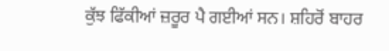ਕੁੱਝ ਫਿੱਕੀਆਂ ਜ਼ਰੂਰ ਪੈ ਗਈਆਂ ਸਨ। ਸ਼ਹਿਰੋਂ ਬਾਹਰ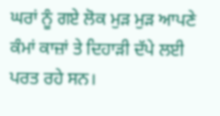ਘਰਾਂ ਨੂੰ ਗਏ ਲੋਕ ਮੁੜ ਮੁੜ ਆਪਣੇ ਕੰਮਾਂ ਕਾਜ਼ਾਂ ਤੇ ਦਿਹਾੜੀ ਦੱਪੇ ਲਈ ਪਰਤ ਰਹੇ ਸਨ।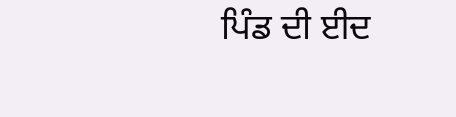ਪਿੰਡ ਦੀ ਈਦ